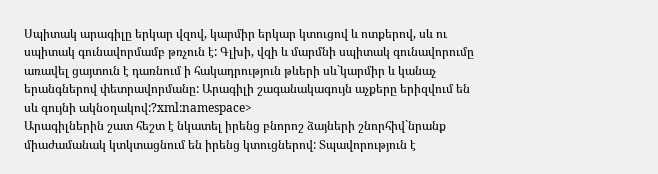Սպիտակ արագիլը երկար վզով, կարմիր երկար կտուցով և ոտքերով, սև ու սպիտակ գունավորմամբ թռչուն է: Գլխի, վզի և մարմնի սպիտակ գունավորումը առավել ցայտուն է դառնում ի հակադրություն թևերի սև`կարմիր և կանաչ երանգներով փետրավորմանը: Արագիլի շագանակագույն աչքերը երիզվում են սև գույնի ակնօղակով:?xml:namespace>
Արագիլներին շատ հեշտ է նկատել իրենց բնորոշ ձայների շնորհիվ`նրանք միաժամանակ կտկտացնում են իրենց կտուցներով: Տպավորություն է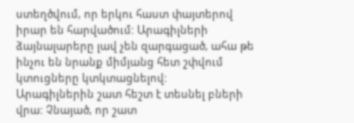ստեղծվում, որ երկու հաստ փայտերով իրար են հարվածում: Արագիլների ձայնալարերը լավ չեն զարգացած, ահա թե ինչու են նրանք միմյանց հետ շփվում կտուցները կտկտացնելով:
Արագիլներին շատ հեշտ է տեսնել բների վրա: Չնայած, որ շատ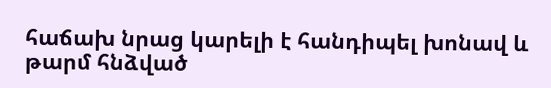հաճախ նրաց կարելի է հանդիպել խոնավ և թարմ հնձված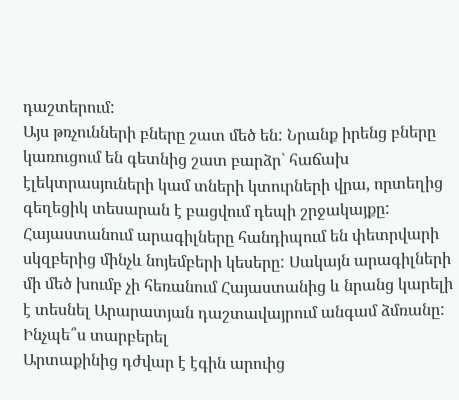դաշտերում:
Այս թռչունների բները շատ մեծ են: Նրանք իրենց բները կառուցում են գետնից շատ բարձր` հաճախ էլեկտրասյուների կամ տների կտուրների վրա, որտեղից գեղեցիկ տեսարան է բացվում դեպի շրջակայքը:
Հայաստանում արագիլները հանդիպում են փետրվարի սկզբերից մինչև նոյեմբերի կեսերը: Սակայն արագիլների մի մեծ խումբ չի հեռանում Հայաստանից և նրանց կարելի է տեսնել Արարատյան դաշտավայրում անգամ ձմռանը:
Ինչպե՞ս տարբերել
Արտաքինից դժվար է էգին արուից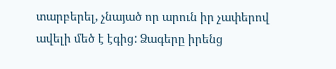տարբերել, չնայած որ արուն իր չափերով ավելի մեծ է էգից: Ձագերը իրենց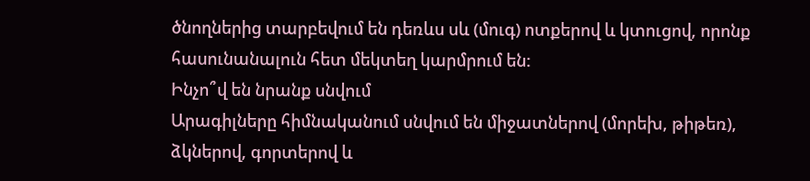ծնողներից տարբեվում են դեռևս սև (մուգ) ոտքերով և կտուցով, որոնք հասունանալուն հետ մեկտեղ կարմրում են:
Ինչո՞վ են նրանք սնվում
Արագիլները հիմնականում սնվում են միջատներով (մորեխ, թիթեռ), ձկներով, գորտերով և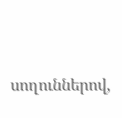սողուններով,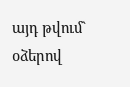այդ թվում` օձերով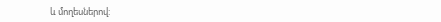և մողեսներով: